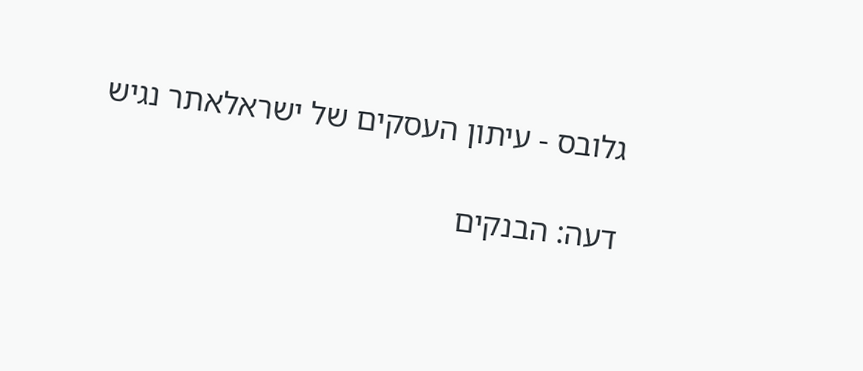גלובס - עיתון העסקים של ישראלאתר נגיש

דעה: הבנקים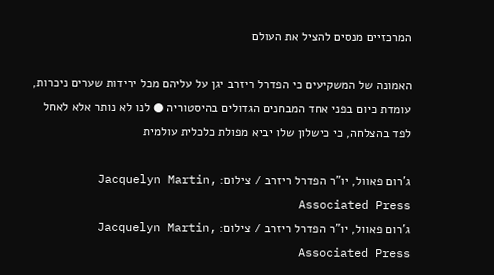המרכזיים מנסים להציל את העולם

האמונה של המשקיעים כי הפדרל ריזרב יגן על עליהם מכל ירידות שערים ניכרות, עומדת כיום בפני אחד המבחנים הגדולים בהיסטוריה ● לנו לא נותר אלא לאחל לפד בהצלחה, כי כישלון שלו יביא מפולת כלכלית עולמית

ג'רום פאוול, יו"ר הפדרל ריזרב / צילום: Jacquelyn Martin, Associated Press
ג'רום פאוול, יו"ר הפדרל ריזרב / צילום: Jacquelyn Martin, Associated Press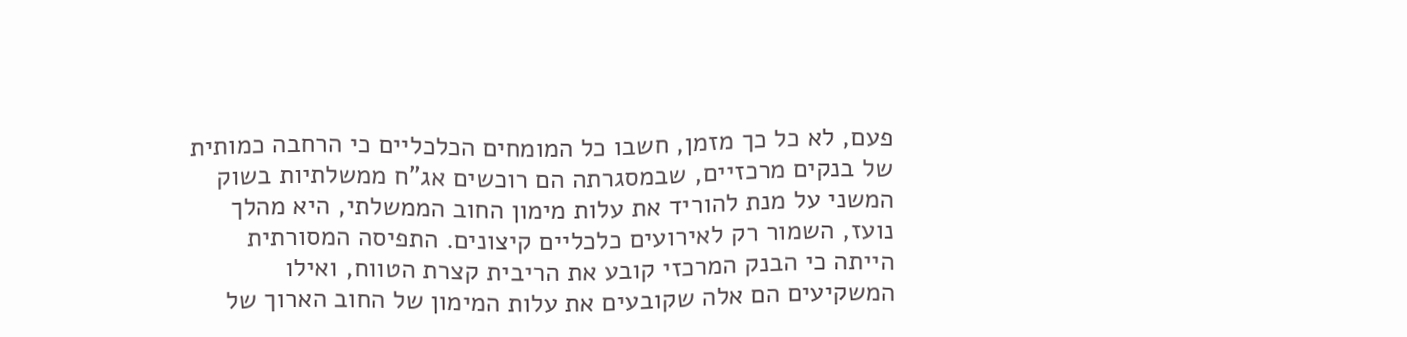פעם, לא כל כך מזמן, חשבו כל המומחים הכלכליים כי הרחבה כמותית של בנקים מרכזיים, שבמסגרתה הם רוכשים אג"ח ממשלתיות בשוק המשני על מנת להוריד את עלות מימון החוב הממשלתי, היא מהלך נועז, השמור רק לאירועים כלכליים קיצונים. התפיסה המסורתית הייתה כי הבנק המרכזי קובע את הריבית קצרת הטווח, ואילו המשקיעים הם אלה שקובעים את עלות המימון של החוב הארוך של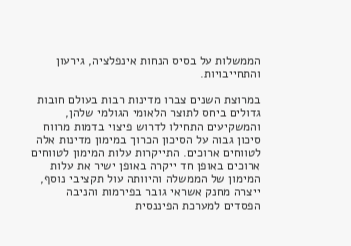הממשלות על בסיס הנחות אינפלציה, גירעון והתחייבויות.

במרוצת השנים צברו מדינות רבות בעולם חובות גדולים ביחס לתוצר הלאומי הגולמי שלהן, והמשקיעים התחילו לדרוש פיצוי בדמות מרווח סיכון גבוה על הסיכון הכרוך במימון מדינות אלה לטווחים ארוכים. התייקרות עלות המימון לטווחים ארוכים באופן חד ייקרה באופן ישיר את עלות המימון של הממשלה והיוותה עול תקציבי נוסף, ייצרה מחנק אשראי גובר בפירמות והניבה הפסדים למערכת הפיננסית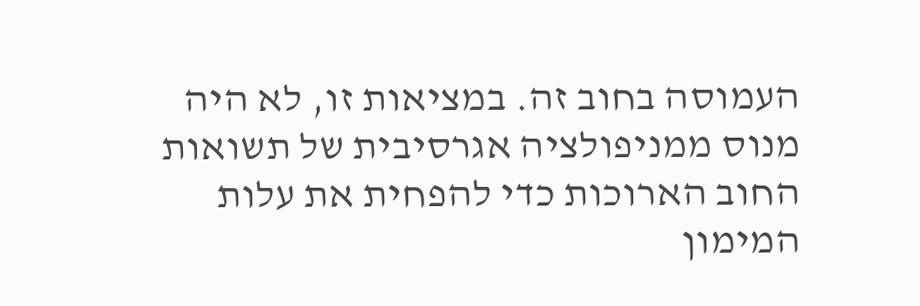העמוסה בחוב זה. במציאות זו, לא היה מנוס ממניפולציה אגרסיבית של תשואות החוב הארוכות כדי להפחית את עלות המימון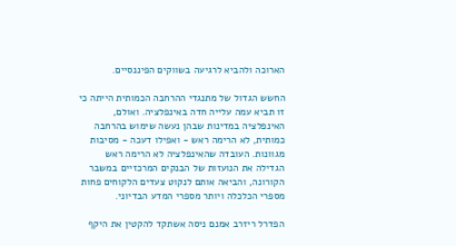הארוכה ולהביא לרגיעה בשווקים הפיננסיים.

החשש הגדול של מתנגדי ההרחבה הכמותית הייתה כי זו תביא עמה עלייה חדה באינפלציה. ואולם, האינפלציה במדינות שבהן נעשה שימוש בהרחבה כמותית, לא הרימה ראש - ואפילו דעכה - מסיבות מגוונות. העובדה שהאינפלציה לא הרימה ראש הגדילה את הנועזות של הבנקים המרכזיים במשבר הקורונה, והביאה אותם לנקוט צעדים הלקוחים פחות מספרי הכלכלה ויותר מספרי המדע הבדיוני.

הפדרל ריזרב אמנם ניסה אשתקד להקטין את היקף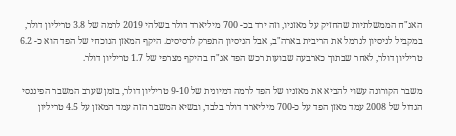האג"ח הממשלתיות שהחזיק על מאזניו, וזה ירד בכ- 700 מיליארד דולר בשלהי 2019 לרמה של 3.8 טריליון דולר, במקביל לניסיון לנרמל את הריבית בארה"ב, אבל הניסיון התפרק לרסיסים. היקף המאזן הנוכחי של הפד הוא כ- 6.2 טריליון דולר, לאחר שבתוך כארבעה שבועות רכש הפד אג"ח בהיקף מצרפי של 1.7 טריליון דולר.

משבר הקורונה עשוי להביא את מאזניו של הפד לרמה דמיונית של 9-10 טריליון דולר, בזמן שערב המשבר הפיננסי הגדול של 2008 עמד מאזן הפד על כ-700 מיליארד דולר בלבד, ובשיא המשבר הזה עמד המאזן על 4.5 טריליון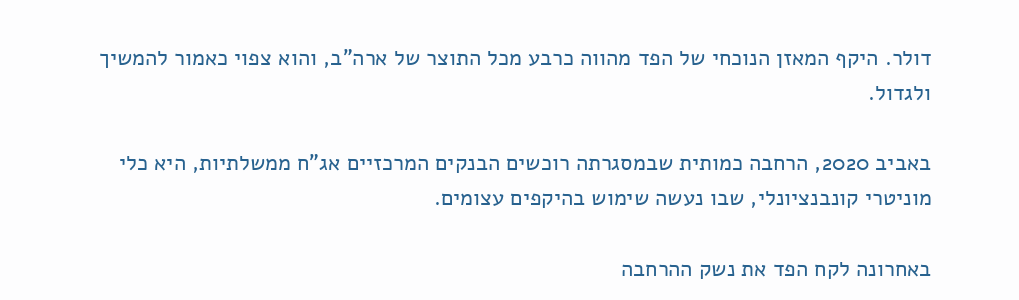דולר. היקף המאזן הנוכחי של הפד מהווה כרבע מכל התוצר של ארה"ב, והוא צפוי כאמור להמשיך ולגדול.

באביב 2020, הרחבה כמותית שבמסגרתה רוכשים הבנקים המרכזיים אג"ח ממשלתיות, היא כלי מוניטרי קונבנציונלי, שבו נעשה שימוש בהיקפים עצומים.

באחרונה לקח הפד את נשק ההרחבה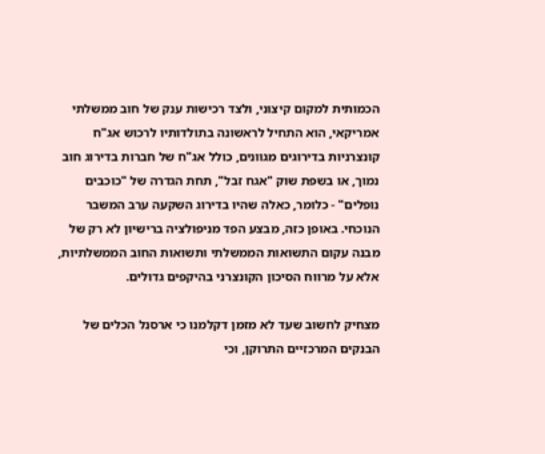הכמותית למקום קיצוני, ולצד רכישות ענק של חוב ממשלתי אמריקאי, הוא התחיל לראשונה בתולדותיו לרכוש אג"ח קונצרניות בדירוגים מגוונים, כולל אג"ח של חברות בדירוג חוב נמוך, או בשפת שוק "אגח זבל", תחת הגדרה של "כוכבים נופלים" - כלומר, כאלה שהיו בדירוג השקעה ערב המשבר הנוכחי. באופן כזה, מבצע הפד מניפולציה ברישיון לא רק של מבנה עקום התשואות הממשלתי ותשואות החוב הממשלתיות, אלא על מרווח הסיכון הקונצרני בהיקפים גדולים.

מצחיק לחשוב שעד לא מזמן דקלמנו כי ארסנל הכלים של הבנקים המרכזיים התרוקן, וכי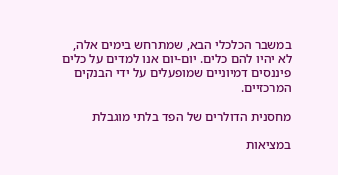במשבר הכלכלי הבא, שמתרחש בימים אלה, לא יהיו להם כלים. יום-יום אנו למדים על כלים פיננסים דמיוניים שמופעלים על ידי הבנקים המרכזיים.

מחסנית הדולרים של הפד בלתי מוגבלת

במציאות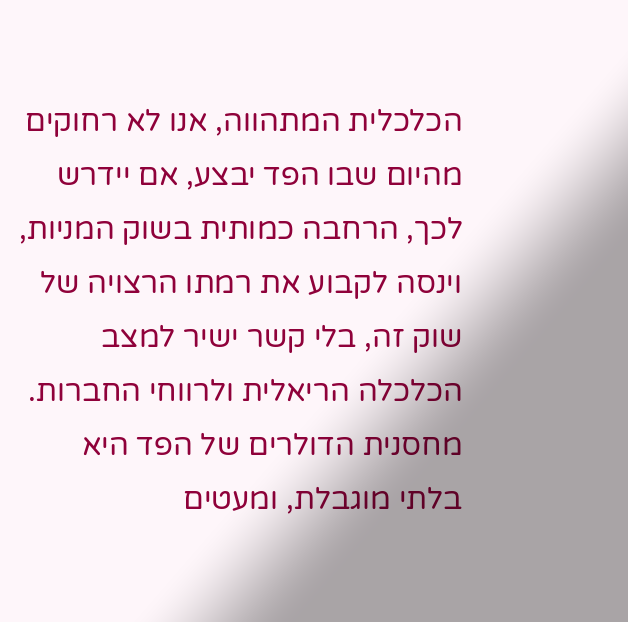הכלכלית המתהווה, אנו לא רחוקים מהיום שבו הפד יבצע, אם יידרש לכך, הרחבה כמותית בשוק המניות, וינסה לקבוע את רמתו הרצויה של שוק זה, בלי קשר ישיר למצב הכלכלה הריאלית ולרווחי החברות. מחסנית הדולרים של הפד היא בלתי מוגבלת, ומעטים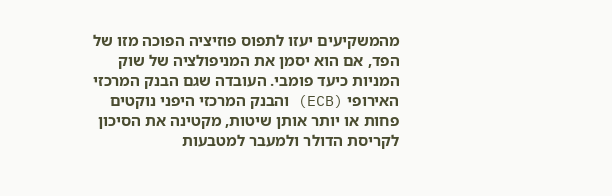מהמשקיעים יעזו לתפוס פוזיציה הפוכה מזו של הפד, אם הוא יסמן את המניפולציה של שוק המניות כיעד פומבי. העובדה שגם הבנק המרכזי האירופי (ECB) והבנק המרכזי היפני נוקטים פחות או יותר אותן שיטות, מקטינה את הסיכון לקריסת הדולר ולמעבר למטבעות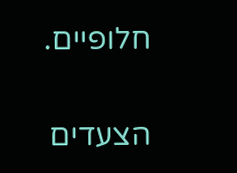חלופיים.

הצעדים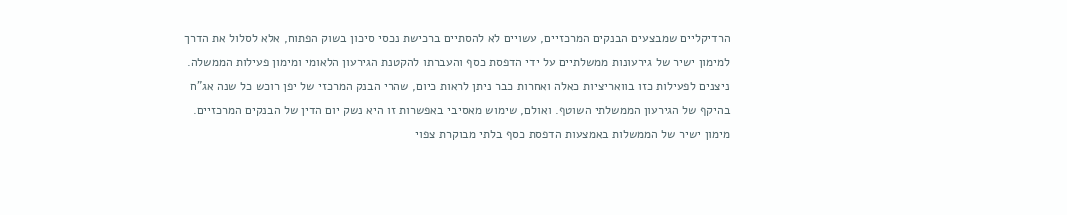הרדיקליים שמבצעים הבנקים המרכזיים, עשויים לא להסתיים ברכישת נכסי סיכון בשוק הפתוח, אלא לסלול את הדרך למימון ישיר של גירעונות ממשלתיים על ידי הדפסת כסף והעברתו להקטנת הגירעון הלאומי ומימון פעילות הממשלה. ניצנים לפעילות כזו בוואריציות כאלה ואחרות כבר ניתן לראות כיום, שהרי הבנק המרכזי של יפן רוכש כל שנה אג"ח בהיקף של הגירעון הממשלתי השוטף. ואולם, שימוש מאסיבי באפשרות זו היא נשק יום הדין של הבנקים המרכזיים. מימון ישיר של הממשלות באמצעות הדפסת כסף בלתי מבוקרת צפוי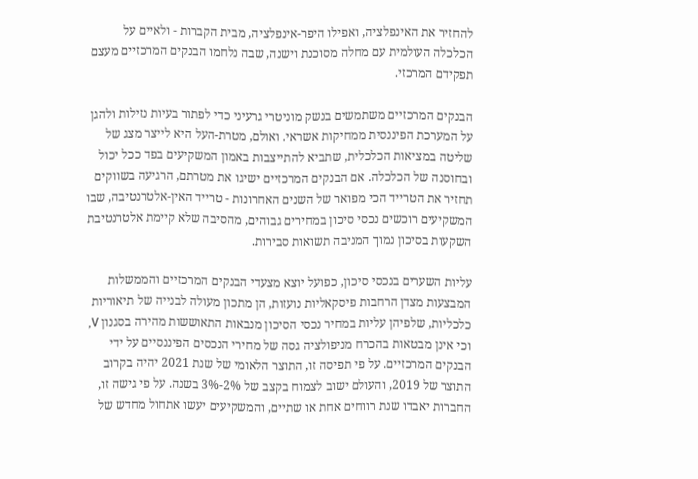להחזיר את האינפלציה, ואפילו היפר-אינפלציה, מבית הקברות - ולאיים על הכלכלה העולמית עם מחלה מסוכנת וישנה, שבה נלחמו הבנקים המרכזיים מעצם תפקידם המרכזי.

הבנקים המרכזיים משתמשים בנשק מוניטרי גרעיני כדי לפתור בעיות נזילות ולהגן על המערכת הפיננסית ממחיקות אשראי. ואולם, מטרת-העל היא לייצר מצג של שליטה במציאות הכלכלית, שתביא להתייצבות באמון המשקיעים בפד ככל יכול ובחוסנה של הכלכלה. אם הבנקים המרכזיים ישיגו את מטרתם, הרגיעה בשווקים תחזיר את הטרייד הכי מפואר של השנים האחרונות - טרייד האין-אלטרנטיבה, שבו המשקיעים רוכשים נכסי סיכון במחירים גבוהים, מהסיבה שלא קיימת אלטרנטיבת השקעות בסיכון נמוך המניבה תשואות סבירות.

עליות השערים בנכסי סיכון, כפועל יוצא מצעדי הבנקים המרכזיים והממשלות המבצעות מצדן הרחבות פיסקאליות נועזות, הן מתכון מעולה לבנייה של תיאוריות כלכליות, שלפיהן עליות במחיר נכסי הסיכון מנבאות התאוששות מהירה בסגנון V, וכי אינן מבטאות בהכרח מניפולציה גסה של מחירי הנכסים הפיננסיים על ידי הבנקים המרכזיים. על פי תפיסה זו, התוצר הלאומי של שנת 2021 יהיה בקרוב התוצר של 2019, והעולם ישוב לצמוח בקצב של 2%-3% בשנה. על פי גישה זו, החברות יאבדו שנת רווחים אחת או שתיים, והמשקיעים יעשו אתחול מחדש של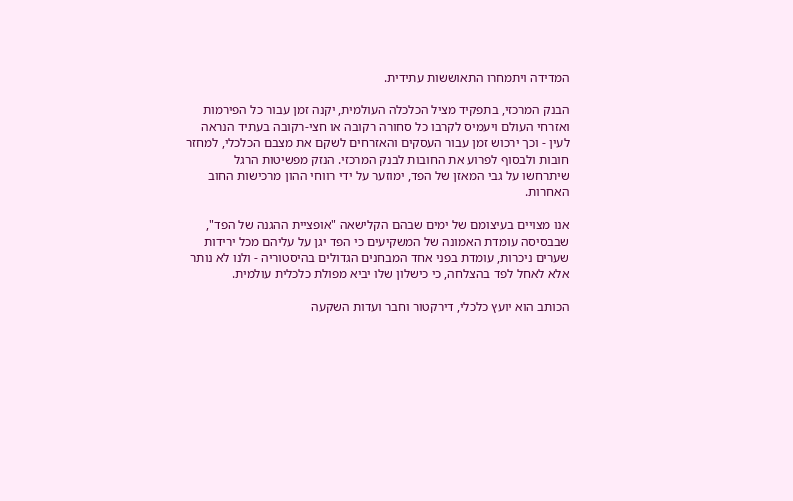המדידה ויתמחרו התאוששות עתידית.

הבנק המרכזי, בתפקיד מציל הכלכלה העולמית, יקנה זמן עבור כל הפירמות ואזרחי העולם ויעמיס לקרבו כל סחורה רקובה או חצי-רקובה בעתיד הנראה לעין - וכך ירכוש זמן עבור העסקים והאזרחים לשקם את מצבם הכלכלי, למחזר חובות ולבסוף לפרוע את החובות לבנק המרכזי. הנזק מפשיטות הרגל שיתרחשו על גבי המאזן של הפד, ימוזער על ידי רווחי ההון מרכישות החוב האחרות.

אנו מצויים בעיצומם של ימים שבהם הקלישאה "אופציית ההגנה של הפד", שבבסיסה עומדת האמונה של המשקיעים כי הפד יגן על עליהם מכל ירידות שערים ניכרות, עומדת בפני אחד המבחנים הגדולים בהיסטוריה - ולנו לא נותר אלא לאחל לפד בהצלחה, כי כישלון שלו יביא מפולת כלכלית עולמית.

הכותב הוא יועץ כלכלי, דירקטור וחבר ועדות השקעה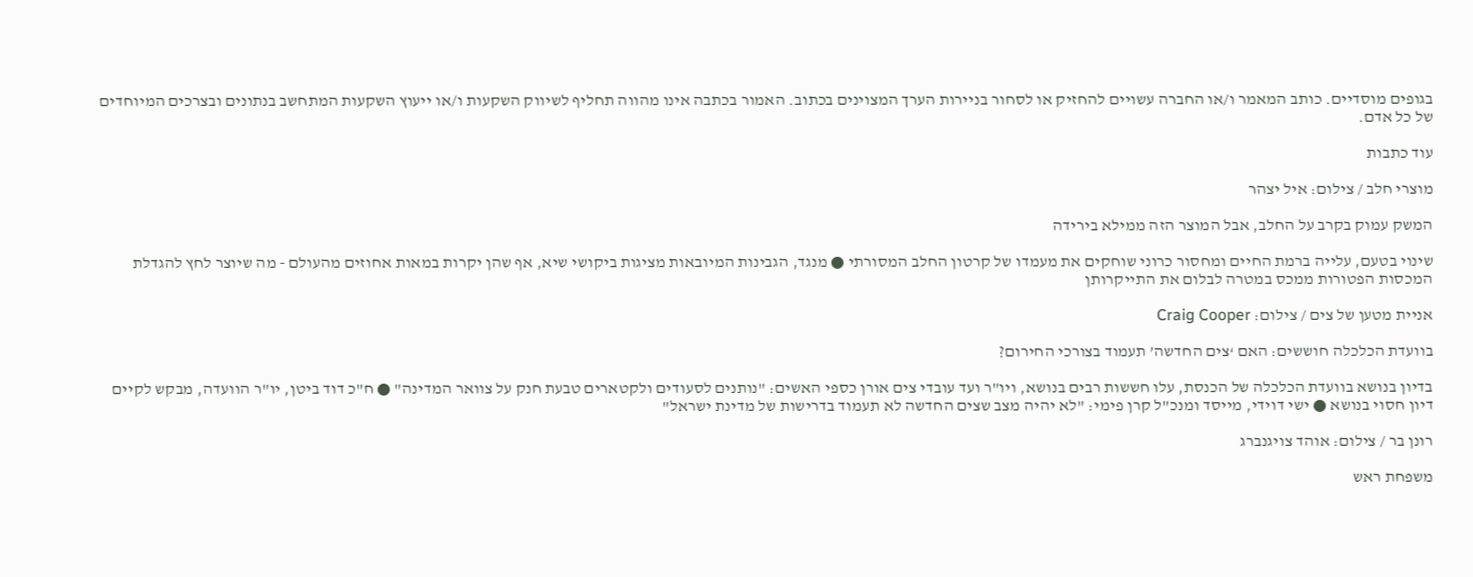בגופים מוסדיים. כותב המאמר ו/או החברה עשויים להחזיק או לסחור בניירות הערך המצוינים בכתוב. האמור בכתבה אינו מהווה תחליף לשיווק השקעות ו/או ייעוץ השקעות המתחשב בנתונים ובצרכים המיוחדים של כל אדם.

עוד כתבות

מוצרי חלב / צילום: איל יצהר

המשק עמוק בקרב על החלב, אבל המוצר הזה ממילא בירידה

שינוי בטעם, עלייה ברמת החיים ומחסור כרוני שוחקים את מעמדו של קרטון החלב המסורתי ● מנגד, הגבינות המיובאות מציגות ביקושי שיא, אף שהן יקרות במאות אחוזים מהעולם - מה שיוצר לחץ להגדלת המכסות הפטורות ממכס במטרה לבלום את התייקרותן

אניית מטען של צים / צילום: Craig Cooper

בוועדת הכלכלה חוששים: האם ‘צים החדשה’ תעמוד בצורכי החירום?

בדיון בנושא בוועדת הכלכלה של הכנסת, עלו חששות רבים בנושא, ויו"ר ועד עובדי צים אורן כספי האשים: "נותנים לסעודים ולקטארים טבעת חנק על צוואר המדינה" ● ח"כ דוד ביטן, יו"ר הוועדה, מבקש לקיים דיון חסוי בנושא ● ישי דוידי, מייסד ומנכ"ל קרן פימי: "לא יהיה מצב שצים החדשה לא תעמוד בדרישות של מדינת ישראל"

רונן בר / צילום: אוהד צויגנברג

משפחת ראש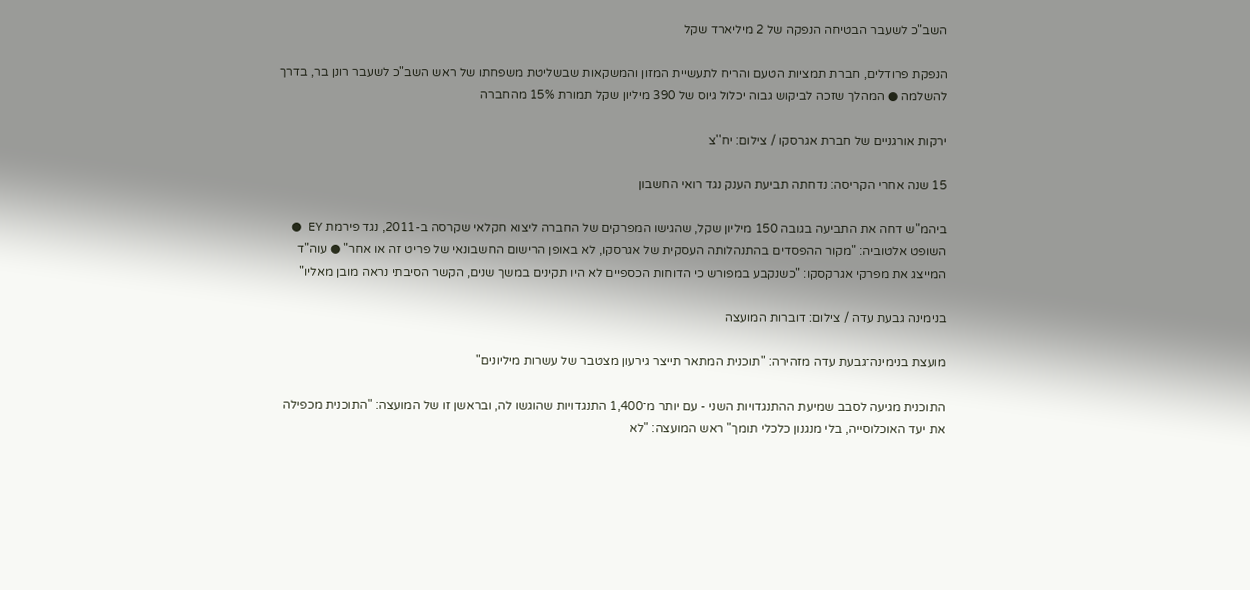השב"כ לשעבר הבטיחה הנפקה של 2 מיליארד שקל

הנפקת פרודלים, חברת תמציות הטעם והריח לתעשיית המזון והמשקאות שבשליטת משפחתו של ראש השב"כ לשעבר רונן בר, בדרך להשלמה ● המהלך שזכה לביקוש גבוה יכלול גיוס של 390 מיליון שקל תמורת 15% מהחברה

ירקות אורגניים של חברת אגרסקו / צילום: יח''צ

15 שנה אחרי הקריסה: נדחתה תביעת הענק נגד רואי החשבון

ביהמ"ש דחה את התביעה בגובה 150 מיליון שקל, שהגישו המפרקים של החברה ליצוא חקלאי שקרסה ב-2011, נגד פירמת EY ● השופט אלטוביה: "מקור ההפסדים בהתנהלותה העסקית של אגרסקו, לא באופן הרישום החשבונאי של פריט זה או אחר" ● עוה"ד המייצג את מפרקי אגרקסקו: "כשנקבע במפורש כי הדוחות הכספיים לא היו תקינים במשך שנים, הקשר הסיבתי נראה מובן מאליו"

בנימינה גבעת עדה / צילום: דוברות המועצה

מועצת בנימינה־גבעת עדה מזהירה: "תוכנית המתאר תייצר גירעון מצטבר של עשרות מיליונים"

התוכנית מגיעה לסבב שמיעת ההתנגדויות השני - עם יותר מ־1,400 התנגדויות שהוגשו לה, ובראשן זו של המועצה: "התוכנית מכפילה את יעד האוכלוסייה, בלי מנגנון כלכלי תומך" ראש המועצה: "לא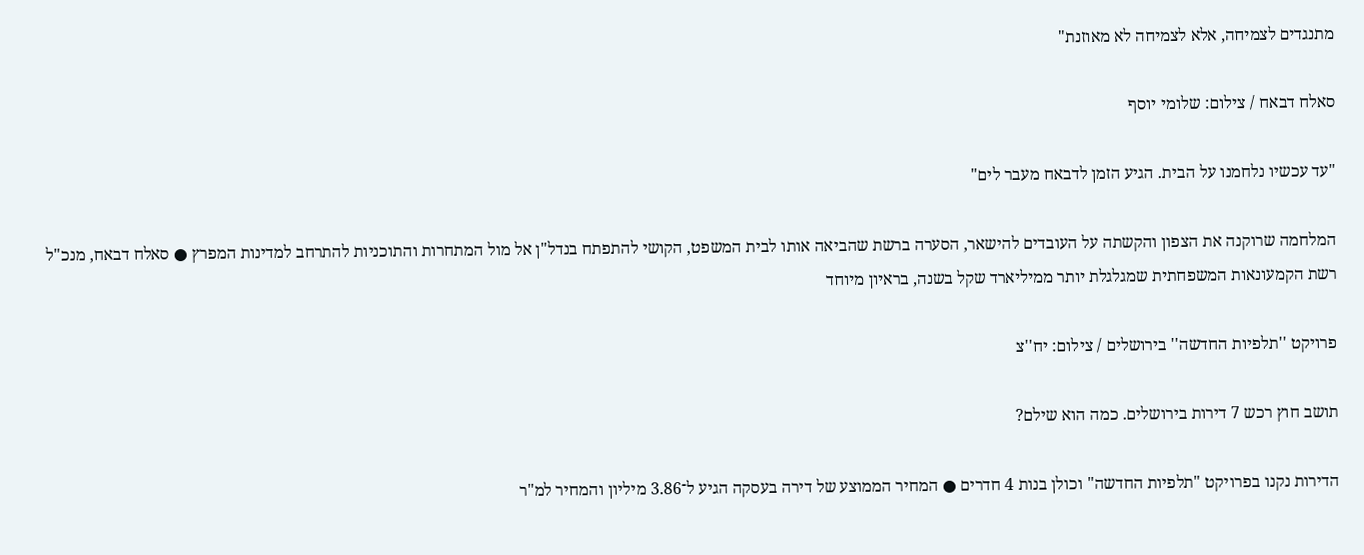מתנגדים לצמיחה, אלא לצמיחה לא מאוזנת"

סאלח דבאח / צילום: שלומי יוסף

"עד עכשיו נלחמנו על הבית. הגיע הזמן לדבאח מעבר לים"

המלחמה שרוקנה את הצפון והקשתה על העובדים להישאר, הסערה ברשת שהביאה אותו לבית המשפט, הקושי להתפתח בנדל"ן אל מול המתחרות והתוכניות להתרחב למדינות המפרץ ● סאלח דבאח, מנכ"ל רשת הקמעונאות המשפחתית שמגלגלת יותר ממיליארד שקל בשנה, בראיון מיוחד

פרויקט ''תלפיות החדשה'' בירושלים / צילום: יח''צ

תושב חוץ רכש 7 דירות בירושלים. כמה הוא שילם?

הדירות נקנו בפרויקט "תלפיות החדשה" וכולן בנות 4 חדרים ● המחיר הממוצע של דירה בעסקה הגיע ל־3.86 מיליון והמחיר למ"ר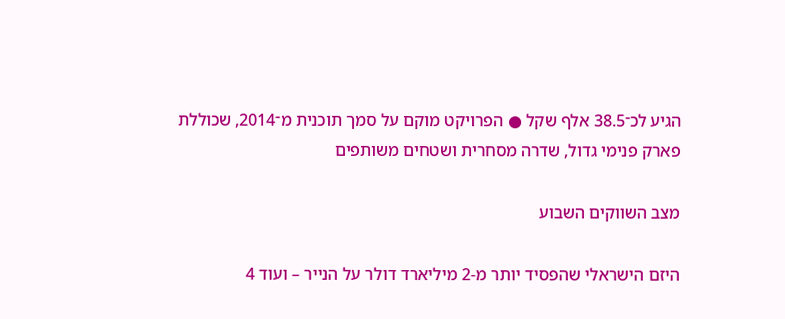הגיע לכ־38.5 אלף שקל ● הפרויקט מוקם על סמך תוכנית מ־2014, שכוללת פארק פנימי גדול, שדרה מסחרית ושטחים משותפים

מצב השווקים השבוע

היזם הישראלי שהפסיד יותר מ-2 מיליארד דולר על הנייר – ועוד 4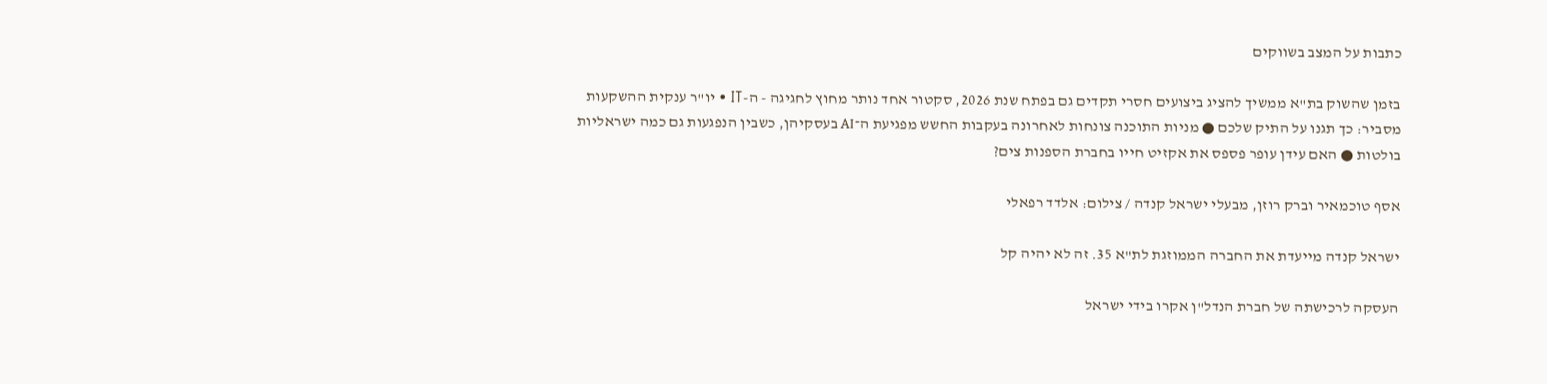כתבות על המצב בשווקים

בזמן שהשוק בת"א ממשיך להציג ביצועים חסרי תקדים גם בפתח שנת 2026, סקטור אחד נותר מחוץ לחגיגה - ה-IT • יו"ר ענקית ההשקעות מסביר: כך תגנו על התיק שלכם ● מניות התוכנה צונחות לאחרונה בעקבות החשש מפגיעת ה־AI בעסקיהן, כשבין הנפגעות גם כמה ישראליות בולטות ● האם עידן עופר פספס את אקזיט חייו בחברת הספנות צים?

אסף טוכמאיר וברק רוזן, מבעלי ישראל קנדה / צילום: אלדד רפאלי

ישראל קנדה מייעדת את החברה הממוזגת לת"א 35. זה לא יהיה קל

העסקה לרכישתה של חברת הנדל"ן אקרו בידי ישראל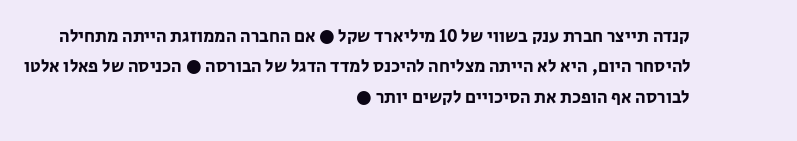קנדה תייצר חברת ענק בשווי של 10 מיליארד שקל ● אם החברה הממוזגת הייתה מתחילה להיסחר היום, היא לא הייתה מצליחה להיכנס למדד הדגל של הבורסה ● הכניסה של פאלו אלטו לבורסה אף הופכת את הסיכויים לקשים יותר ●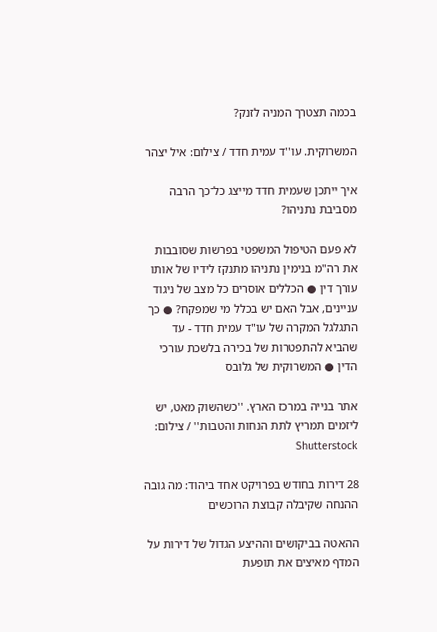בכמה תצטרך המניה לזנק?

המשרוקית. עו''ד עמית חדד / צילום: איל יצהר

איך ייתכן שעמית חדד מייצג כל־כך הרבה מסביבת נתניהו?

לא פעם הטיפול המשפטי בפרשות שסובבות את רה"מ בנימין נתניהו מתנקז לידיו של אותו עורך דין ● הכללים אוסרים כל מצב של ניגוד עניינים, אבל האם יש בכלל מי שמפקח? ● כך התגלגל המקרה של עו"ד עמית חדד - עד שהביא להתפטרות של בכירה בלשכת עורכי הדין ● המשרוקית של גלובס

אתר בנייה במרכז הארץ. ''כשהשוק מאט, יש ליזמים תמריץ לתת הנחות והטבות'' / צילום: Shutterstock

28 דירות בחודש בפרויקט אחד ביהוד: מה גובה ההנחה שקיבלה קבוצת הרוכשים

ההאטה בביקושים וההיצע הגדול של דירות על המדף מאיצים את תופעת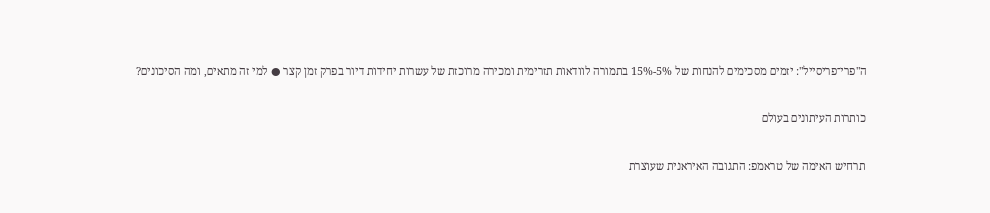ה"פרי־פריסייל": יזמים מסכימים להנחות של 5%-15% בתמורה לוודאות תזרימית ומכירה מרוכזת של עשרות יחידות דיור בפרק זמן קצר ● למי זה מתאים, ומה הסיכונים?

כותרות העיתונים בעולם

תרחיש האימה של טראמפ: התגובה האיראנית שעוצרת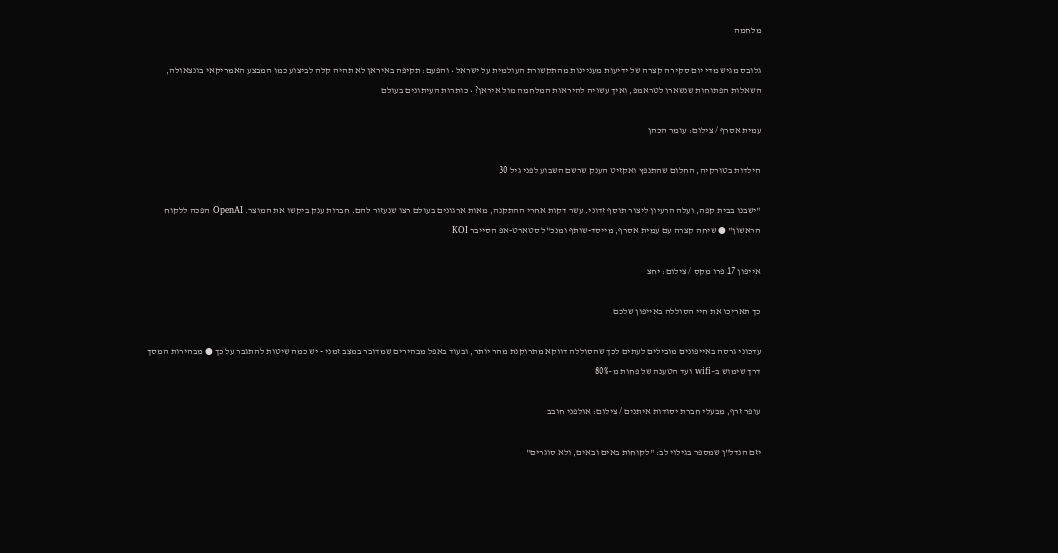מלחמה

גלובס מגיש מדי יום סקירה קצרה של ידיעות מעניינות מהתקשורת העולמית על ישראל • והפעם: תקיפה באיראן לא תהיה קלה לביצוע כמו המבצע האמריקאי בונצאולה, השאלות הפתוחות שנשארו לטראמפ, ואיך עשויה להיראות המלחמה מול איראן? • כותרות העיתונים בעולם

עמית אסרף / צילום: עומר הכהן

הילדות בטורקיה, החלום שהתנפץ ואקזיט הענק שרשם השבוע לפני גיל 30

"ישבנו בבית קפה, ועלה הרעיון ליצור תוסף זדוני. עשר דקות אחרי ההתקנה, מאות ארגונים בעולם רצו שנעזור להם. חברות ענק ביקשו את המוצר. OpenAI הפכה ללקוח הראשון" ● שיחה קצרה עם עמית אסרף, מייסד-שותף ומנכ"ל סטארט-אפ הסייבר KOI

אייפון 17 פרו מקס / צילום: יחצ

כך תאריכו את חיי הסוללה באייפון שלכם

עדכוני גרסה באייפונים מובילים לעתים לכך שהסוללה דווקא מתרוקנת מהר יותר, ובעוד באפל מבהירים שמדובר במצב זמני - יש כמה שיטות להתגבר על כך ● מבהירות המסך דרך שימוש ב–wifi ועד הטענה של פחות מ–80%

עופר זרף, מבעלי חברת יסודות איתנים / צילום: אולפני חובב

יזם הנדל"ן שמספר בגילוי לב: "לקוחות באים ובאים, ולא סוגרים"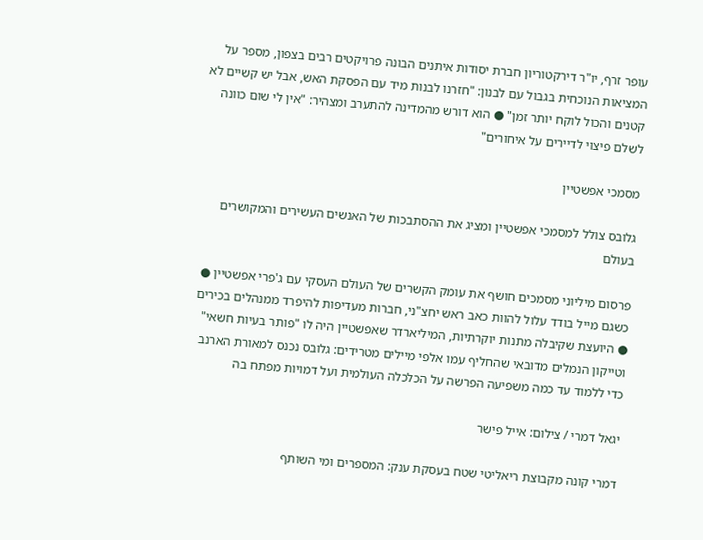עופר זרף, יו"ר דירקטוריון חברת יסודות איתנים הבונה פרויקטים רבים בצפון, מספר על המציאות הנוכחית בגבול עם לבנון: "חזרנו לבנות מיד עם הפסקת האש, אבל יש קשיים לא קטנים והכול לוקח יותר זמן" ● הוא דורש מהמדינה להתערב ומצהיר: "אין לי שום כוונה לשלם פיצוי לדיירים על איחורים"

מסמכי אפשטיין

גלובס צולל למסמכי אפשטיין ומציג את ההסתבכות של האנשים העשירים והמקושרים בעולם

פרסום מיליוני מסמכים חושף את עומק הקשרים של העולם העסקי עם ג'פרי אפשטיין ● כשגם מייל בודד עלול להוות כאב ראש יחצ"ני, חברות מעדיפות להיפרד ממנהלים בכירים ● היועצת שקיבלה מתנות יוקרתיות, המיליארדר שאפשטיין היה לו "פותר בעיות חשאי" וטייקון הנמלים מדובאי שהחליף עמו אלפי מיילים מטרידים: גלובס נכנס למאורת הארנב כדי ללמוד עד כמה משפיעה הפרשה על הכלכלה העולמית ועל דמויות מפתח בה

יגאל דמרי / צילום: אייל פישר

דמרי קונה מקבוצת ריאליטי שטח בעסקת ענק: המספרים ומי השותף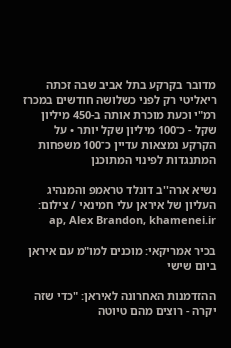מדובר בקרקע בתל אביב שבה זכתה ריאליטי רק לפני כשלושה חודשים במכרז רמ"י וכעת מוכרת אותה ב-450 מיליון שקל - כ־100 מיליון שקל יותר • על הקרקע נמצאות עדיין כ־100 משפחות המתנגדות לפינוי המתוכנן

נשיא ארה''ב דונלד טראמפ והמנהיג העליון של איראן עלי חמינאי / צילום: ap, Alex Brandon, khamenei.ir

בכיר אמריקאי: מוכנים למו"מ עם איראן ביום שישי

ההזדמנות האחרונה לאיראן: "כדי שזה יקרה - רוצים מהם טיוטה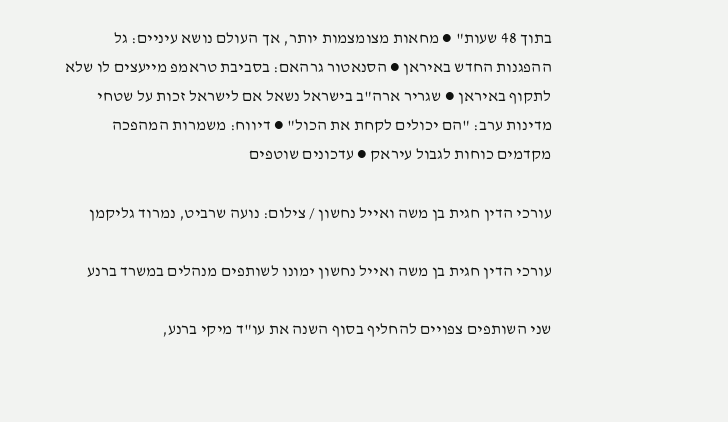בתוך 48 שעות" ● מחאות מצומצמות יותר, אך העולם נושא עיניים: גל ההפגנות החדש באיראן ● הסנאטור גרהאם: בסביבת טראמפ מייעצים לו שלא לתקוף באיראן ● שגריר ארה"ב בישראל נשאל אם לישראל זכות על שטחי מדינות ערב: "הם יכולים לקחת את הכול" ● דיווח: משמרות המהפכה מקדמים כוחות לגבול עיראק ● עדכונים שוטפים

עורכי הדין חגית בן משה ואייל נחשון / צילום: נועה שרביט, נמרוד גליקמן

עורכי הדין חגית בן משה ואייל נחשון ימונו לשותפים מנהלים במשרד ברנע

שני השותפים צפויים להחליף בסוף השנה את עו"ד מיקי ברנע,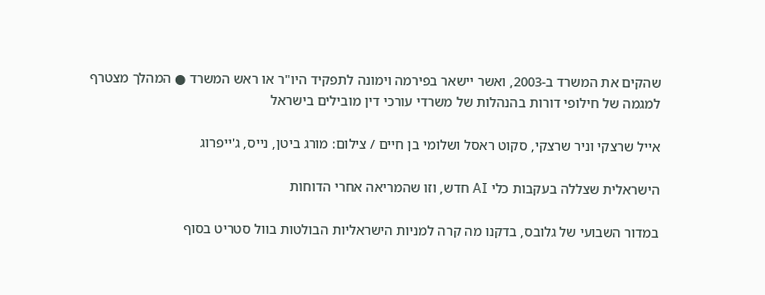שהקים את המשרד ב-2003, ואשר יישאר בפירמה וימונה לתפקיד היו"ר או ראש המשרד ● המהלך מצטרף למגמה של חילופי דורות בהנהלות של משרדי עורכי דין מובילים בישראל

אייל שרצקי וניר שרצקי, סקוט ראסל ושלומי בן חיים / צילום: מורג ביטן, נייס, ג'ייפרוג

הישראלית שצללה בעקבות כלי AI חדש, וזו שהמריאה אחרי הדוחות

במדור השבועי של גלובס, בדקנו מה קרה למניות הישראליות הבולטות בוול סטריט בסוף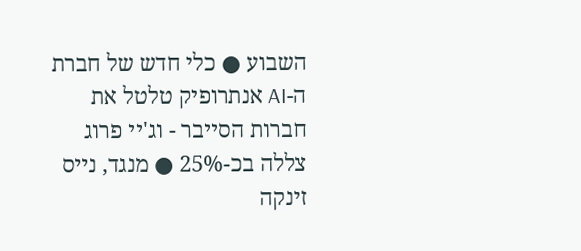השבוע ● כלי חדש של חברת ה-AI אנתרופיק טלטל את חברות הסייבר - וג'יי פרוג צללה בכ-25% ● מנגד, נייס זינקה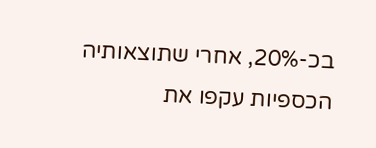בכ-20%, אחרי שתוצאותיה הכספיות עקפו את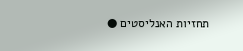תחזיות האנליסטים ●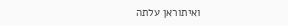ואיתוראן עלתה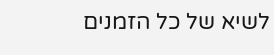לשיא של כל הזמנים